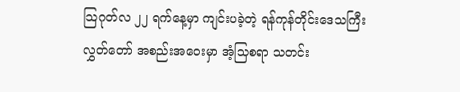သြဂုတ်လ ၂၂ ရက်နေ့မှာ ကျင်းပခဲ့တဲ့ ရန်ကုန်တိုင်းဒေသကြီး လွှတ်တော် အစည်းအဝေးမှာ အံ့သြစရာ သတင်း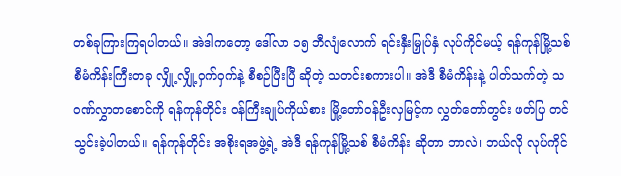တစ်ခုကြားကြရပါတယ်။ အဲဒါကတော့ ဒေါ်လာ ၁၅ ဘီလျံလောက် ရင်းနှီးမြှုပ်နှံ လုပ်ကိုင်မယ့် ရန်ကုန်မြို့သစ် စီမံကိန်းကြီးတခု လျှို့လျှို့ဝှက်ဝှက်နဲ့ စီစဉ်ပြီးပြီ ဆိုတဲ့ သတင်းစကားပါ။ အဲဒီ စီမံကိန်းနဲ့ ပါတ်သက်တဲ့ သဝဏ်လွှာတစောင်ကို ရန်ကုန်တိုင်း ဝန်ကြီးချုပ်ကိုယ်စား မြို့တော်ဝန်ဦးလှမြင့်က လွှတ်တော်တွင်း ဖတ်ပြ တင်သွင်းခဲ့ပါတယ်။ ရန်ကုန်တိုင်း အစိုးရအဖွဲ့ရဲ့ အဲဒီ ရန်ကုန်မြို့သစ် စီမံကိန်း ဆိုတာ ဘာလဲ၊ ဘယ်လို လုပ်ကိုင်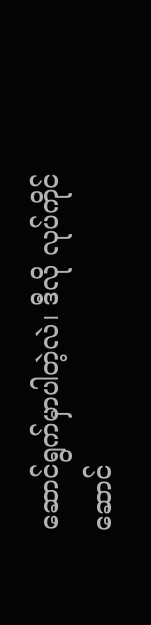ဆောင်ရွက်မှာပါတဲ့လဲ၊ ဒီလို လုပ်ကိုင်ဆောင်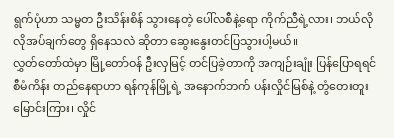ရွက်ပုံဟာ သမ္မတ ဦးသိန်းစိန် သွားနေတဲ့ ပေါ်လစီနဲ့ရော ကိုက်ညီရဲ့လား၊ ဘယ်လို လိုအပ်ချက်တွေ ရှိနေသလဲ ဆိုတာ ဆွေးနွေးတင်ပြသွားပါ့မယ်။
လွှတ်တော်ထဲမှာ မြို့တော်ဝန် ဦးလှမြင့် တင်ပြခဲ့တာကို အကျဉ်းချုံး ပြန်ပြောရရင် စီမံကိန်း တည်နေရာဟာ ရန်ကုန်မြို့ရဲ့ အနောက်ဘက် ပန်းလှိုင်မြစ်နဲ့ တွံတေးတူးမြောင်းကြား၊ လှိုင်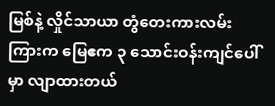မြစ်နဲ့ လှိုင်သာယာ တွံတေးကားလမ်းကြားက မြေဧက ၃ သောင်းဝန်းကျင်ပေါ်မှာ လျာထားတယ်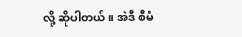လို့ ဆိုပါတယ်။ အဲဒီ စီမံ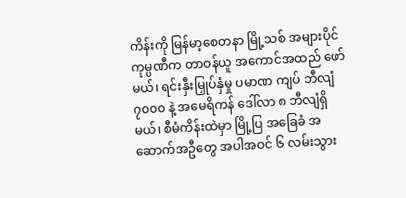ကိန်းကို မြန်မာ့စေတနာ မြို့သစ် အများပိုင် ကုမ္ပဏီက တာဝန်ယူ အကောင်အထည် ဖော်မယ်၊ ရင်းနှီးမြှုပ်နှံမှု ပမာဏ ကျပ် ဘီလျံ ၇၀၀၀ နဲ့ အမေရိကန် ဒေါ်လာ ၈ ဘီလျံရှိမယ်၊ စီမံကိန်းထဲမှာ မြို့ပြ အခြေခံ အဆောက်အဦတွေ အပါအဝင် ၆ လမ်းသွား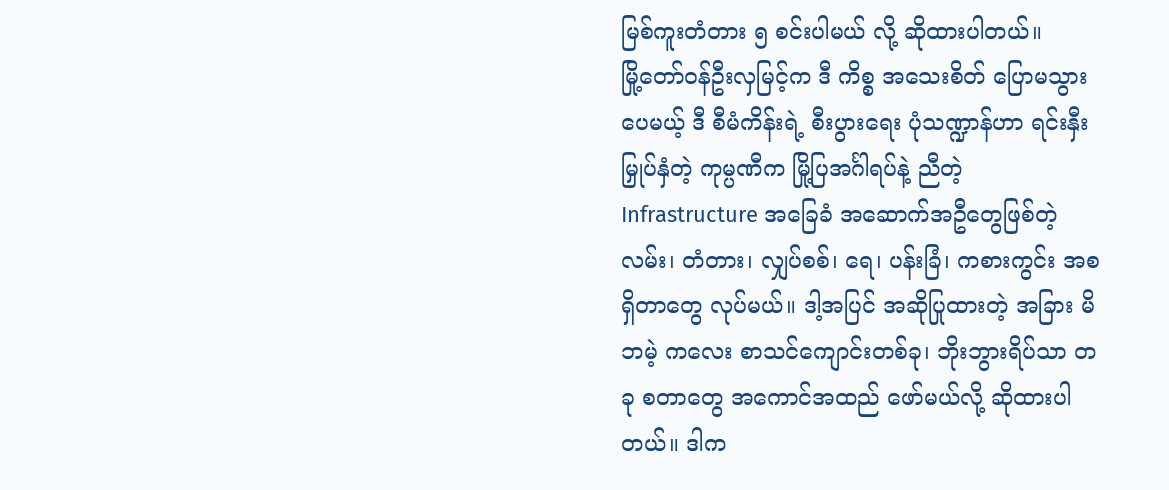မြစ်ကူးတံတား ၅ စင်းပါမယ် လို့ ဆိုထားပါတယ်။
မြို့တော်ဝန်ဦးလှမြင့်က ဒီ ကိစ္စ အသေးစိတ် ပြောမသွားပေမယ့် ဒီ စီမံကိန်းရဲ့ စီးပွားရေး ပုံသဏ္ဍာန်ဟာ ရင်းနှီးမြှုပ်နှံတဲ့ ကုမ္ပဏီက မြို့ပြအင်္ဂါရပ်နဲ့ ညီတဲ့ Infrastructure အခြေခံ အဆောက်အဦတွေဖြစ်တဲ့ လမ်း၊ တံတား၊ လျှပ်စစ်၊ ရေ၊ ပန်းခြံ၊ ကစားကွင်း အစရှိတာတွေ လုပ်မယ်။ ဒါ့အပြင် အဆိုပြုထားတဲ့ အခြား မိဘမဲ့ ကလေး စာသင်ကျောင်းတစ်ခု၊ ဘိုးဘွားရိပ်သာ တခု စတာတွေ အကောင်အထည် ဖော်မယ်လို့ ဆိုထားပါတယ်။ ဒါက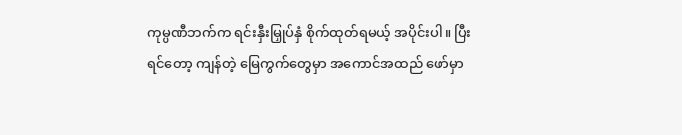ကုမ္ပဏီဘက်က ရင်းနှီးမြှုပ်နှံ စိုက်ထုတ်ရမယ့် အပိုင်းပါ။ ပြီးရင်တော့ ကျန်တဲ့ မြေကွက်တွေမှာ အကောင်အထည် ဖော်မှာ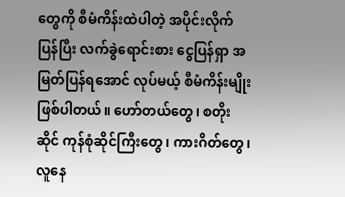တွေကို စီမံကိန်းထဲပါတဲ့ အပိုင်းလိုက် ပြန်ပြီး လက်ခွဲရောင်းစား ငွေပြန်ရှာ အမြတ်ပြန်ရအောင် လုပ်မယ့် စီမံကိန်းမျိုး ဖြစ်ပါတယ်။ ဟော်တယ်တွေ၊ စတိုးဆိုင် ကုန်စုံဆိုင်ကြီးတွေ၊ ကားဂိတ်တွေ၊ လူနေ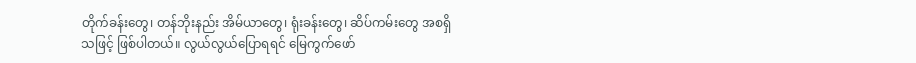တိုက်ခန်းတွေ၊ တန်ဘိုးနည်း အိမ်ယာတွေ၊ ရုံးခန်းတွေ၊ ဆိပ်ကမ်းတွေ အစရှိသဖြင့် ဖြစ်ပါတယ်။ လွယ်လွယ်ပြောရရင် မြေကွက်ဖော်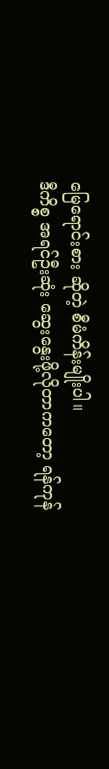မြေရောင်းစား ဆိုတဲ့ စီမံကိန်းမျိုးပါ။
ဒီကိစ္စ အရင်ဦးဆုံး ဆွေးနွေးဖို့လိုတာကတော့ ရန်ကုန်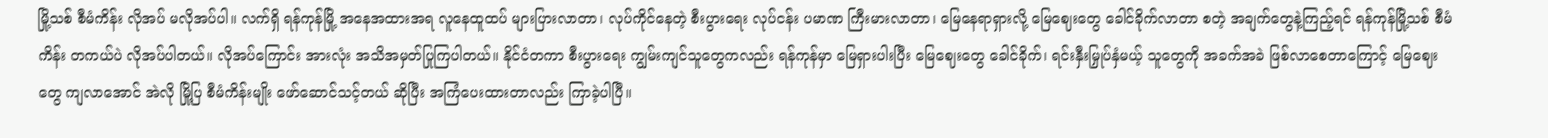မြို့သစ် စီမံကိန်း လိုအပ် မလိုအပ်ပါ။ လက်ရှိ ရန်ကုန်မြို့ အနေအထားအရ လူနေထူထပ် များပြားလာတာ၊ လုပ်ကိုင်နေတဲ့ စီးပွားရေး လုပ်ငန်း ပမာဏ ကြီးမားလာတာ၊ မြေနေရာရှားလို့ မြေဈေးတွေ ခေါင်ခိုက်လာတာ စတဲ့ အချက်တွေနဲ့ကြည့်ရင် ရန်ကုန်မြို့သစ် စီမံကိန်း တကယ်ပဲ လိုအပ်ပါတယ်။ လိုအပ်ကြောင်း အားလုံး အသိအမှတ်ပြုကြပါတယ်။ နိုင်ငံတကာ စီးပွားရေး ကျွမ်းကျင်သူတွေကလည်း ရန်ကုန်မှာ မြေရှားပါးပြီး မြေဈေးတွေ ခေါင်ခိုက်၊ ရင်းနှီးမြှုပ်နှံမယ့် သူတွေကို အခက်အခဲ ဖြစ်လာစေတာကြောင့် မြေဈေးတွေ ကျလာအောင် အဲလို မြို့ပြ စီမံကိန်းမျိုး ဖော်ဆောင်သင့်တယ် ဆိုပြီး အကြံပေးထားတာလည်း ကြာခဲ့ပါပြီ။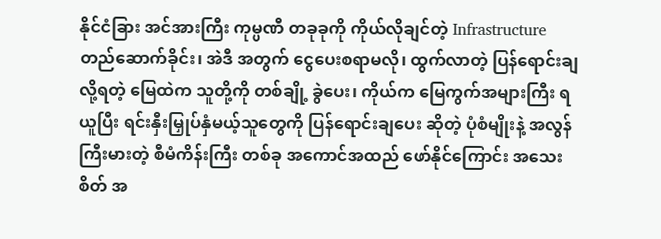နိုင်ငံခြား အင်အားကြီး ကုမ္ပဏီ တခုခုကို ကိုယ်လိုချင်တဲ့ Infrastructure တည်ဆောက်ခိုင်း၊ အဲဒီ အတွက် ငွေပေးစရာမလို၊ ထွက်လာတဲ့ ပြန်ရောင်းချလို့ရတဲ့ မြေထဲက သူတို့ကို တစ်ချို့ ခွဲပေး၊ ကိုယ်က မြေကွက်အများကြီး ရယူပြီး ရင်းနှီးမြှုပ်နှံမယ့်သူတွေကို ပြန်ရောင်းချပေး ဆိုတဲ့ ပုံစံမျိုးနဲ့ အလွန်ကြီးမားတဲ့ စီမံကိန်းကြီး တစ်ခု အကောင်အထည် ဖော်နိုင်ကြောင်း အသေးစိတ် အ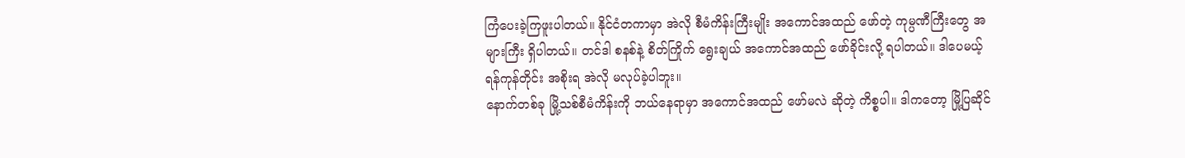ကြံပေးခဲ့ကြဖူးပါတယ်။ နိုင်ငံတကာမှာ အဲလို စီမံကိန်းကြီးမျိုး အကောင်အထည် ဖော်တဲ့ ကုမ္ပဏီကြီးတွေ အများကြီး ရှိပါတယ်။ တင်ဒါ စနစ်နဲ့ စိတ်ကြိုက် ရွေးချယ် အကောင်အထည် ဖော်ခိုင်းလို့ ရပါတယ်။ ဒါပေမယ့် ရန်ကုန်တိုင်း အစိုးရ အဲလို မလုပ်ခဲ့ပါဘူး။
နောက်တစ်ခု မြို့သစ်စီမံကိန်းကို ဘယ်နေရာမှာ အကောင်အထည် ဖော်မလဲ ဆိုတဲ့ ကိစ္စပါ။ ဒါကတော့ မြို့ပြဆိုင်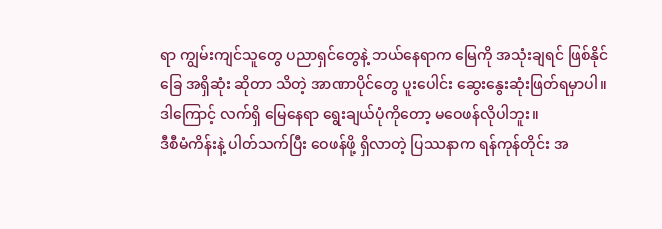ရာ ကျွမ်းကျင်သူတွေ ပညာရှင်တွေနဲ့ ဘယ်နေရာက မြေကို အသုံးချရင် ဖြစ်နိုင်ခြေ အရှိဆုံး ဆိုတာ သိတဲ့ အာဏာပိုင်တွေ ပူးပေါင်း ဆွေးနွေးဆုံးဖြတ်ရမှာပါ။ ဒါကြောင့် လက်ရှိ မြေနေရာ ရွေးချယ်ပုံကိုတော့ မဝေဖန်လိုပါဘူး။
ဒီစီမံကိန်းနဲ့ ပါတ်သက်ပြီး ဝေဖန်ဖို့ ရှိလာတဲ့ ပြဿနာက ရန်ကုန်တိုင်း အ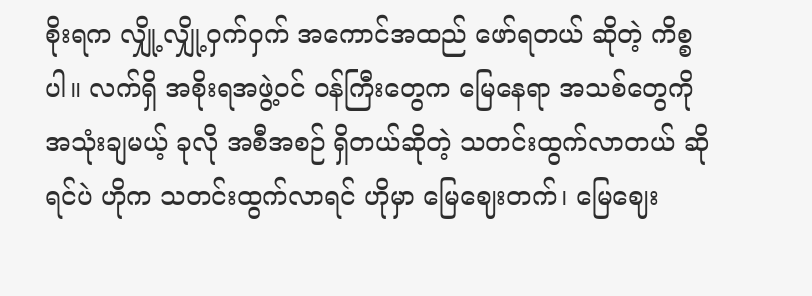စိုးရက လျှို့လျှို့ဝှက်ဝှက် အကောင်အထည် ဖော်ရတယ် ဆိုတဲ့ ကိစ္စပါ။ လက်ရှိ အစိုးရအဖွဲ့ဝင် ဝန်ကြီးတွေက မြေနေရာ အသစ်တွေကို အသုံးချမယ့် ခုလို အစီအစဉ် ရှိတယ်ဆိုတဲ့ သတင်းထွက်လာတယ် ဆိုရင်ပဲ ဟိုက သတင်းထွက်လာရင် ဟိုမှာ မြေဈေးတက်၊ မြေဈေး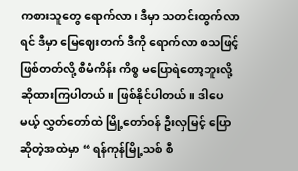ကစားသူတွေ ရောက်လာ၊ ဒီမှာ သတင်းထွက်လာရင် ဒီမှာ မြေဈေးတက် ဒီကို ရောက်လာ စသဖြင့် ဖြစ်တတ်လို့ စီမံကိန်း ကိစ္စ မပြောရဲတော့ဘူးလို့ ဆိုထားကြပါတယ်။ ဖြစ်နိုင်ပါတယ်။ ဒါပေမယ့် လွှတ်တော်ထဲ မြို့တော်ဝန် ဦးလှမြင့် ပြောဆိုတဲ့အထဲမှာ “ ရန်ကုန်မြို့သစ် စီ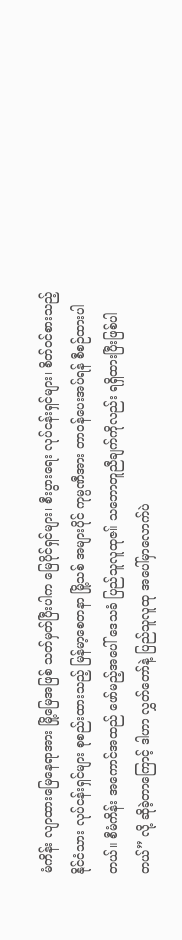မံကိန်း လျာထားမြေနေရာအား မြို့မြေအဖြစ် သတ်မှတ်ပြီးပါက မြေပိုင်ရှင်များ၊ စီးပွားရေး လုပ်ငန်းရှင်များ၊ စိတ်ဝင်စားသည့် နိုင်ငံသား လုပ်ငန်းရှင်များ စုစည်းထားသည့် မြန်မာ့စေတနာ မြို့သစ် အများပိုင် ကုမ္ပဏီအား တာဝန်ပေးအပ်ရန် စီစဉ်ထားပါတယ်။ စီမံကိန်း အကောင်အထည် ဖော်မည့်အပေါ် ဒေသခံ ပြည်သူလူထုဇ။် သဘောတူညီချက်ကိုလည်း ရရှိထားပြီးဖြစ်ပါတယ်” လို့ ဆိုခဲ့တာကြောင့် ဒါဟာ လွှတ်တော်နဲ့ ပြည်သူလူထု အပေါ်မှာလောက်ပဲ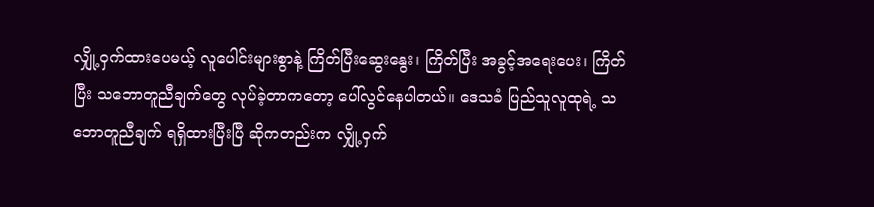လျှို့ဝှက်ထားပေမယ့် လူပေါင်းများစွာနဲ့ ကြိတ်ပြီးဆွေးနွေး၊ ကြိတ်ပြီး အခွင့်အရေးပေး၊ ကြိတ်ပြီး သဘောတူညီချက်တွေ လုပ်ခဲ့တာကတော့ ပေါ်လွင်နေပါတယ်။ ဒေသခံ ပြည်သူလူထုရဲ့ သဘောတူညီချက် ရရှိထားပြီးပြီ ဆိုကတည်းက လျှို့ဝှက်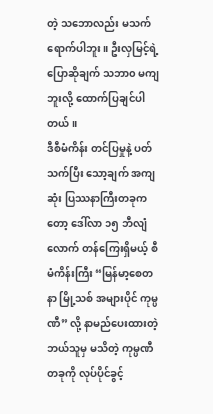တဲ့ သဘောလည်း မသက်ရောက်ပါဘူး။ ဦးလှမြင့်ရဲ့ ပြောဆိုချက် သဘာ၀ မကျဘူးလို့ ထောက်ပြချင်ပါတယ်။
ဒီစီမံကိန်း တင်ပြမှုနဲ့ ပတ်သက်ပြီး သော့ချက် အကျဆုံး ပြဿနာကြီးတခုကတော့ ဒေါ်လာ ၁၅ ဘီလျံလောက် တန်ကြေးရှိမယ့် စီမံကိန်းကြီး “မြန်မာ့စေတနာ မြို့သစ် အများပိုင် ကုမ္ပဏီ” လို့ နာမည်ပေးထားတဲ့ ဘယ်သူမှ မသိတဲ့ ကုမ္ပဏီ တခုကို လုပ်ပိုင်ခွင့်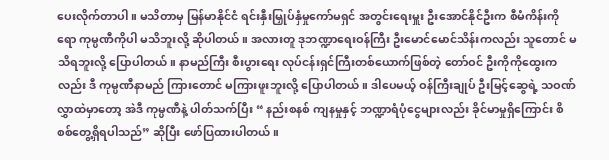ပေးလိုက်တာပါ။ မသိတာမှ မြန်မာနိုင်ငံ ရင်းနှီးမြှုပ်နှံမှုကော်မရှင် အတွင်းရေးမှူး ဦးအောင်နိုင်ဦးက စီမံကိန်းကိုရော ကုမ္ပဏီကိုပါ မသိဘူးလို့ ဆိုပါတယ်။ အလားတူ ဒုဘဏ္ဍာရေးဝန်ကြီး ဦးမောင်မောင်သိန်းကလည်း သူတောင် မသိရဘူးလို့ ပြောပါတယ်။ နာမည်ကြီး စီးပွားရေး လုပ်ငန်းရှင်ကြီးတစ်ယောက်ဖြစ်တဲ့ တော်ဝင် ဦးကိုကိုထွေးကလည်း ဒီ ကုမ္ပဏီနာမည် ကြားတောင် မကြားဖူးဘူးလို့ ပြောပါတယ်။ ဒါပေမယ့် ဝန်ကြီးချုပ် ဦးမြင့်ဆွေရဲ့ သဝဏ်လွှာထဲမှာတော့ အဲဒီ ကုမ္ပဏီနဲ့ ပါတ်သက်ပြီး “ နည်းစနစ် ကျနမှုနှင့် ဘဏ္ဍာရံပုံငွေများလည်း ခိုင်မာမှုရှိကြောင်း စိစစ်တွေ့ရှိရပါသည်” ဆိုပြီး ဖော်ပြထားပါတယ်။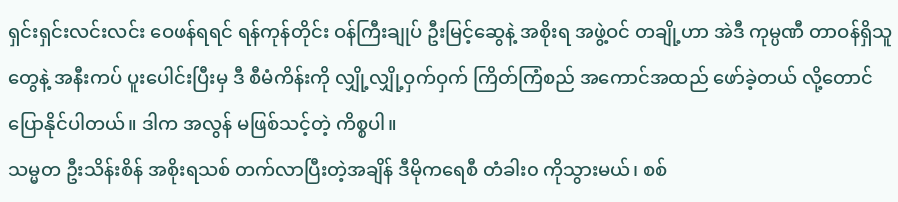ရှင်းရှင်းလင်းလင်း ဝေဖန်ရရင် ရန်ကုန်တိုင်း ဝန်ကြီးချုပ် ဦးမြင့်ဆွေနဲ့ အစိုးရ အဖွဲ့ဝင် တချို့ဟာ အဲဒီ ကုမ္ပဏီ တာဝန်ရှိသူတွေနဲ့ အနီးကပ် ပူးပေါင်းပြီးမှ ဒီ စီမံကိန်းကို လျှို့လျှို့ဝှက်ဝှက် ကြိတ်ကြံစည် အကောင်အထည် ဖော်ခဲ့တယ် လို့တောင် ပြောနိုင်ပါတယ်။ ဒါက အလွန် မဖြစ်သင့်တဲ့ ကိစ္စပါ။
သမ္မတ ဦးသိန်းစိန် အစိုးရသစ် တက်လာပြီးတဲ့အချိန် ဒီမိုကရေစီ တံခါး၀ ကိုသွားမယ်၊ စစ်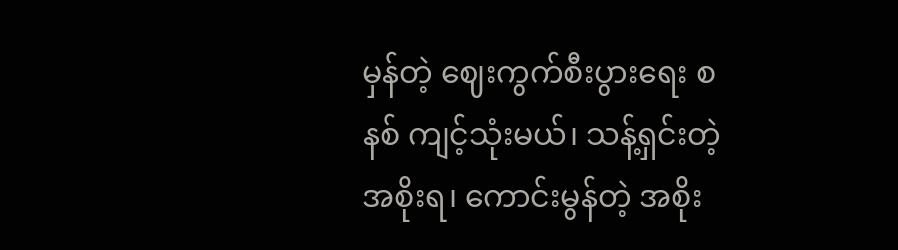မှန်တဲ့ ဈေးကွက်စီးပွားရေး စနစ် ကျင့်သုံးမယ်၊ သန့်ရှင်းတဲ့ အစိုးရ၊ ကောင်းမွန်တဲ့ အစိုး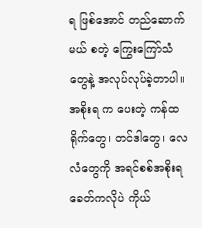ရ ဖြစ်အောင် တည်ဆောက်မယ် စတဲ့ ကြွေးကြော်သံတွေနဲ့ အလုပ်လုပ်ခဲ့တာပါ။ အစိုးရ က ပေးတဲ့ ကန်ထရိုက်တွေ၊ တင်ဒါတွေ၊ လေလံတွေကို အရင်စစ်အစိုးရခေတ်ကလိုပဲ ကိုယ်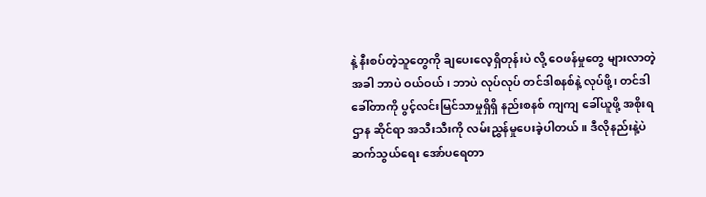နဲ့ နီးစပ်တဲ့သူတွေကို ချပေးလေ့ရှိတုန်းပဲ လို့ ဝေဖန်မှုတွေ များလာတဲ့အခါ ဘာပဲ ဝယ်ဝယ်၊ ဘာပဲ လုပ်လုပ် တင်ဒါစနစ်နဲ့ လုပ်ဖို့၊ တင်ဒါခေါ်တာကို ပွင့်လင်းမြင်သာမှုရှိရှိ နည်းစနစ် ကျကျ ခေါ်ယူဖို့ အစိုးရဌာန ဆိုင်ရာ အသီးသီးကို လမ်းညွှန်မှုပေးခဲ့ပါတယ်။ ဒီလိုနည်းနဲ့ပဲ ဆက်သွယ်ရေး အော်ပရေတာ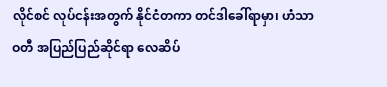လိုင်စင် လုပ်ငန်းအတွက် နိုင်ငံတကာ တင်ဒါခေါ်ရာမှာ၊ ဟံသာဝတီ အပြည်ပြည်ဆိုင်ရာ လေဆိပ်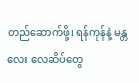တည်ဆောက်ဖို့၊ ရန်ကုန်နဲ့ မန္တလေး လေဆိပ်တွေ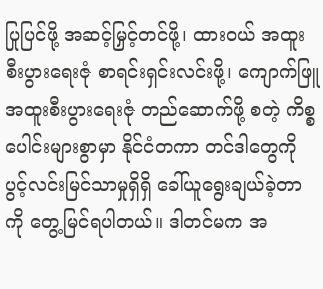ပြုပြင်ဖို့ အဆင့်မြှင့်တင်ဖို့၊ ထားဝယ် အထူးစီးပွားရေးဇုံ စာရင်းရှင်းလင်းဖို့၊ ကျောက်ဖြူ အထူးစီးပွားရေးဇုံ တည်ဆောက်ဖို့ စတဲ့ ကိစ္စပေါင်းများစွာမှာ နိုင်ငံတကာ တင်ဒါတွေကို ပွင့်လင်းမြင်သာမှုရှိရှိ ခေါ်ယူရွေးချယ်ခဲ့တာကို တွေ့မြင်ရပါတယ်။ ဒါတင်မက အ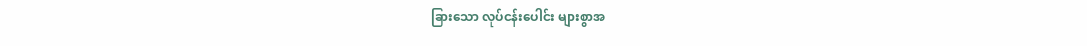ခြားသော လုပ်ငန်းပေါင်း များစွာအ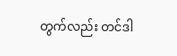တွက်လည်း တင်ဒါ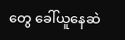တွေ ခေါ်ယူနေဆဲ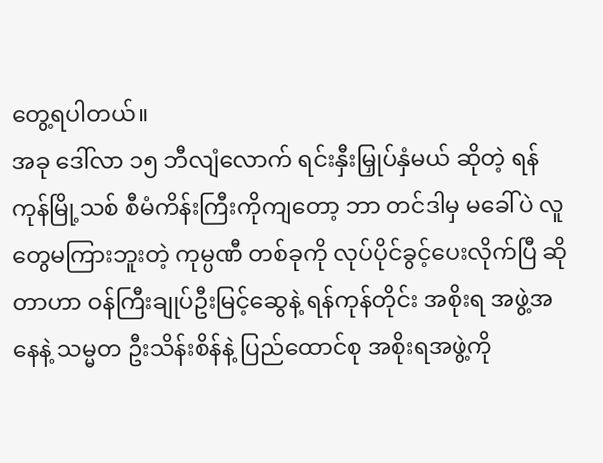တွေ့ရပါတယ်။
အခု ဒေါ်လာ ၁၅ ဘီလျံလောက် ရင်းနှီးမြှုပ်နှံမယ် ဆိုတဲ့ ရန်ကုန်မြို့သစ် စီမံကိန်းကြီးကိုကျတော့ ဘာ တင်ဒါမှ မခေါ်ပဲ လူတွေမကြားဘူးတဲ့ ကုမ္ပဏီ တစ်ခုကို လုပ်ပိုင်ခွင့်ပေးလိုက်ပြီ ဆိုတာဟာ ဝန်ကြီးချုပ်ဦးမြင့်ဆွေနဲ့ ရန်ကုန်တိုင်း အစိုးရ အဖွဲ့အနေနဲ့ သမ္မတ ဦးသိန်းစိန်နဲ့ ပြည်ထောင်စု အစိုးရအဖွဲ့ကို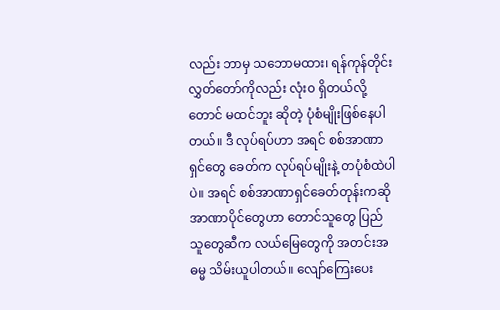လည်း ဘာမှ သဘောမထား၊ ရန်ကုန်တိုင်း လွှတ်တော်ကိုလည်း လုံး၀ ရှိတယ်လို့တောင် မထင်ဘူး ဆိုတဲ့ ပုံစံမျိုးဖြစ်နေပါတယ်။ ဒီ လုပ်ရပ်ဟာ အရင် စစ်အာဏာရှင်တွေ ခေတ်က လုပ်ရပ်မျိုးနဲ့ တပုံစံထဲပါပဲ။ အရင် စစ်အာဏာရှင်ခေတ်တုန်းကဆို အာဏာပိုင်တွေဟာ တောင်သူတွေ ပြည်သူတွေဆီက လယ်မြေတွေကို အတင်းအဓမ္မ သိမ်းယူပါတယ်။ လျော်ကြေးပေး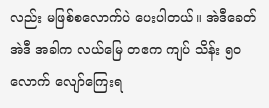လည်း မဖြစ်စလောက်ပဲ ပေးပါတယ်။ အဲဒီခေတ် အဲဒီ အခါက လယ်မြေ တဧက ကျပ် သိန်း ၅၀ လောက် လျော်ကြေးရ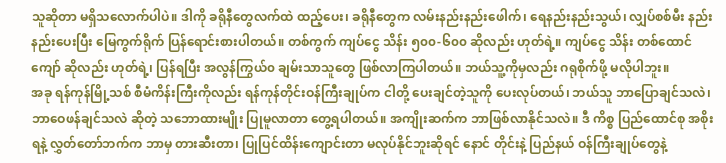သူဆိုတာ မရှိသလောက်ပါပဲ။ ဒါကို ခရိုနီတွေလက်ထဲ ထည့်ပေး၊ ခရိုနီတွေက လမ်းနည်းနည်းဖေါက်၊ ရေနည်းနည်းသွယ်၊ လျှပ်စစ်မီး နည်းနည်းပေးပြီး မြေကွက်ရိုက် ပြန်ရောင်းစားပါတယ်။ တစ်ကွက် ကျပ်ငွေ သိန်း ၅၀၀-၆၀၀ ဆိုလည်း ဟုတ်ရဲ့။ ကျပ်ငွေ သိန်း တစ်ထောင်ကျော် ဆိုလည်း ဟုတ်ရဲ့၊ ပြန်ရပြီး အလွန်ကြွယ်၀ ချမ်းသာသူတွေ ဖြစ်လာကြပါတယ်။ ဘယ်သူ့ကိုမှလည်း ဂရုစိုက်ဖို့ မလိုပါဘူး။
အခု ရန်ကုန်မြို့သစ် စီမံကိန်းကြီးကိုလည်း ရန်ကုန်တိုင်းဝန်ကြီးချုပ်က ငါတို့ ပေးချင်တဲ့သူကို ပေးလုပ်တယ်၊ ဘယ်သူ ဘာပြောချင်သလဲ၊ ဘာဝေဖန်ချင်သလဲ ဆိုတဲ့ သဘောထားမျိုး ပြုမူလာတာ တွေ့ရပါတယ်။ အကျိုးဆက်က ဘာဖြစ်လာနိုင်သလဲ။ ဒီ ကိစ္စ ပြည်ထောင်စု အစိုးရနဲ့ လွှတ်တော်ဘက်က ဘာမှ တားဆီးတာ၊ ပြုပြင်ထိန်းကျောင်းတာ မလုပ်နိုင်ဘူးဆိုရင် နောင် တိုင်းနဲ့ ပြည်နယ် ဝန်ကြီးချုပ်တွေနဲ့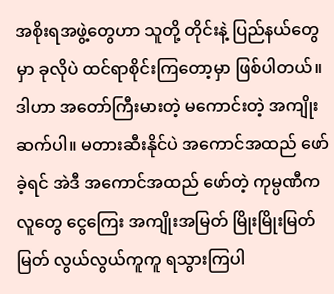အစိုးရအဖွဲ့တွေဟာ သူတို့ တိုင်းနဲ့ ပြည်နယ်တွေမှာ ခုလိုပဲ ထင်ရာစိုင်းကြတော့မှာ ဖြစ်ပါတယ်။ ဒါဟာ အတော်ကြီးမားတဲ့ မကောင်းတဲ့ အကျိုးဆက်ပါ။ မတားဆီးနိုင်ပဲ အကောင်အထည် ဖော်ခဲ့ရင် အဲဒီ အကောင်အထည် ဖော်တဲ့ ကုမ္ပဏီက လူတွေ ငွေကြေး အကျိုးအမြတ် မြိုးမြိုးမြတ်မြတ် လွယ်လွယ်ကူကူ ရသွားကြပါ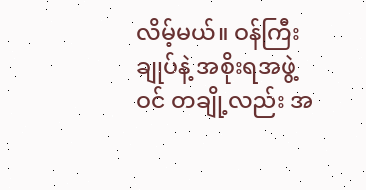လိမ့်မယ်။ ဝန်ကြီးချုပ်နဲ့ အစိုးရအဖွဲ့ဝင် တချို့လည်း အ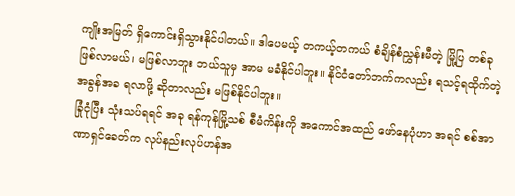ကျိုးအမြတ် ရှိကောင်းရှိသွားနိုင်ပါတယ်။ ဒါပေမယ့် တကယ့်တကယ် စံချိန်စံညွှန်းမီတဲ့ မြို့ပြ တစ်ခု ဖြစ်လာမယ်၊ မဖြစ်လာဘူး ဘယ်သူမှ အာမ မခံနိုင်ပါဘူး။ နိုင်ငံတော်ဘက်ကလည်း ရသင့်ရထိုက်တဲ့ အခွန်အခ ရလာဖို့ ဆိုတာလည်း မဖြစ်နိုင်ပါဘူး။
ခြုံငုံပြီး သုံးသပ်ရရင် အခု ရန်ကုန်မြို့သစ် စီမံကိန်းကို အကောင်အထည် ဖော်နေပုံဟာ အရင် စစ်အာဏာရှင်ခေတ်က လုပ်နည်းလုပ်ဟန်အ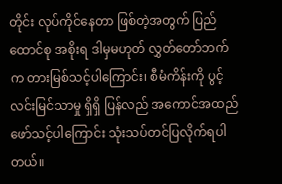တိုင်း လုပ်ကိုင်နေတာ ဖြစ်တဲ့အတွက် ပြည်ထောင်စု အစိုးရ ဒါမှမဟုတ် လွှတ်တော်ဘက်က တားမြစ်သင့်ပါကြောင်း၊ စီမံကိန်းကို ပွင့်လင်းမြင်သာမှု ရှိရှိ ပြန်လည် အကောင်အထည် ဖော်သင့်ပါကြောင်း သုံးသပ်တင်ပြလိုက်ရပါတယ်။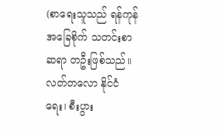(စာရေးသူသည် ရန်ကုန် အခြေစိုက် သတင်းစာဆရာ တဦးဖြစ်သည်။ လတ်တလော နိုင်ငံရေး၊ စီးပွား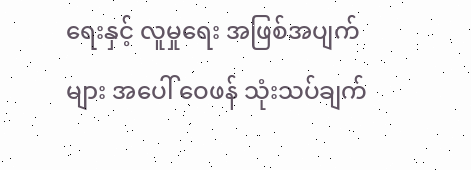ရေးနှင့် လူမှုရေး အဖြစ်အပျက်များ အပေါ် ဝေဖန် သုံးသပ်ချက်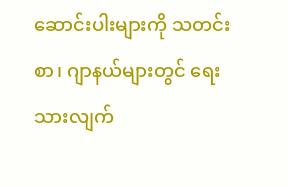ဆောင်းပါးများကို သတင်းစာ၊ ဂျာနယ်များတွင် ရေးသားလျက်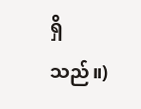ရှိသည်။)